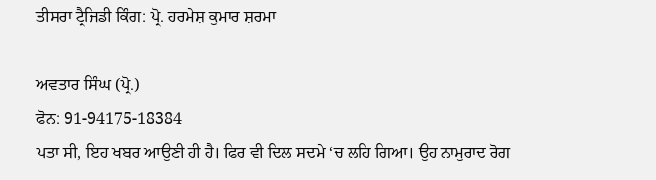ਤੀਸਰਾ ਟ੍ਰੈਜਿਡੀ ਕਿੰਗ: ਪ੍ਰੋ. ਹਰਮੇਸ਼ ਕੁਮਾਰ ਸ਼ਰਮਾ

ਅਵਤਾਰ ਸਿੰਘ (ਪ੍ਰੋ.)
ਫੋਨ: 91-94175-18384
ਪਤਾ ਸੀ, ਇਹ ਖਬਰ ਆਉਣੀ ਹੀ ਹੈ। ਫਿਰ ਵੀ ਦਿਲ ਸਦਮੇ ‘ਚ ਲਹਿ ਗਿਆ। ਉਹ ਨਾਮੁਰਾਦ ਰੋਗ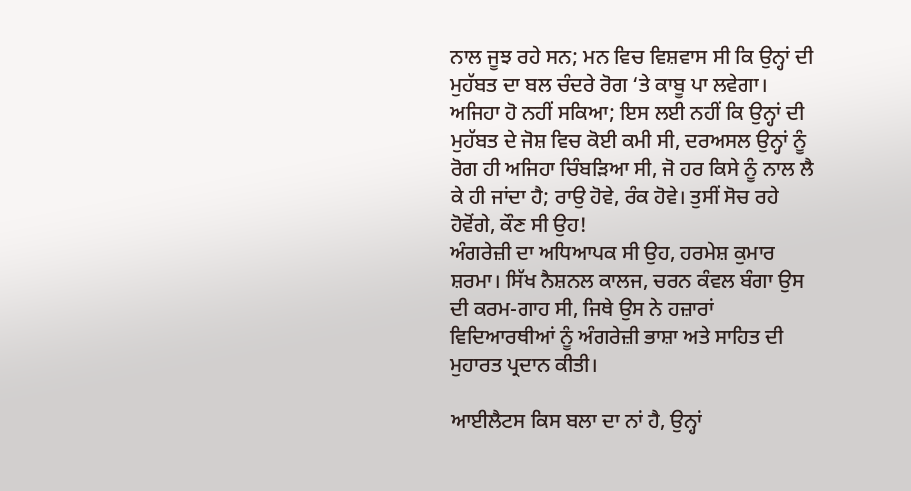ਨਾਲ ਜੂਝ ਰਹੇ ਸਨ; ਮਨ ਵਿਚ ਵਿਸ਼ਵਾਸ ਸੀ ਕਿ ਉਨ੍ਹਾਂ ਦੀ ਮੁਹੱਬਤ ਦਾ ਬਲ ਚੰਦਰੇ ਰੋਗ ‘ਤੇ ਕਾਬੂ ਪਾ ਲਵੇਗਾ। ਅਜਿਹਾ ਹੋ ਨਹੀਂ ਸਕਿਆ; ਇਸ ਲਈ ਨਹੀਂ ਕਿ ਉਨ੍ਹਾਂ ਦੀ ਮੁਹੱਬਤ ਦੇ ਜੋਸ਼ ਵਿਚ ਕੋਈ ਕਮੀ ਸੀ, ਦਰਅਸਲ ਉਨ੍ਹਾਂ ਨੂੰ ਰੋਗ ਹੀ ਅਜਿਹਾ ਚਿੰਬੜਿਆ ਸੀ, ਜੋ ਹਰ ਕਿਸੇ ਨੂੰ ਨਾਲ ਲੈ ਕੇ ਹੀ ਜਾਂਦਾ ਹੈ; ਰਾਉ ਹੋਵੇ, ਰੰਕ ਹੋਵੇ। ਤੁਸੀਂ ਸੋਚ ਰਹੇ ਹੋਵੋਂਗੇ, ਕੌਣ ਸੀ ਉਹ!
ਅੰਗਰੇਜ਼ੀ ਦਾ ਅਧਿਆਪਕ ਸੀ ਉਹ, ਹਰਮੇਸ਼ ਕੁਮਾਰ ਸ਼ਰਮਾ। ਸਿੱਖ ਨੈਸ਼ਨਲ ਕਾਲਜ, ਚਰਨ ਕੰਵਲ ਬੰਗਾ ਉਸ ਦੀ ਕਰਮ-ਗਾਹ ਸੀ, ਜਿਥੇ ਉਸ ਨੇ ਹਜ਼ਾਰਾਂ ਵਿਦਿਆਰਥੀਆਂ ਨੂੰ ਅੰਗਰੇਜ਼ੀ ਭਾਸ਼ਾ ਅਤੇ ਸਾਹਿਤ ਦੀ ਮੁਹਾਰਤ ਪ੍ਰਦਾਨ ਕੀਤੀ।

ਆਈਲੈਟਸ ਕਿਸ ਬਲਾ ਦਾ ਨਾਂ ਹੈ, ਉਨ੍ਹਾਂ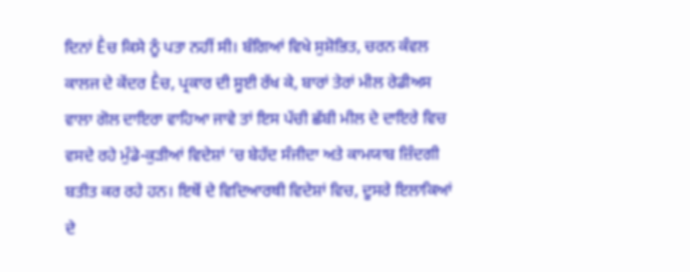ਦਿਨਾਂ Ḕਚ ਕਿਸੇ ਨੂੰ ਪਤਾ ਨਹੀਂ ਸੀ। ਬੰਗਿਆਂ ਵਿਖੇ ਸੁਸ਼ੋਭਿਤ, ਚਰਨ ਕੰਵਲ ਕਾਲਜ ਦੇ ਕੇਂਦਰ Ḕਚ, ਪ੍ਰਕਾਰ ਦੀ ਸੂਈ ਰੱਖ ਕੇ, ਬਾਰਾਂ ਤੇਰਾਂ ਮੀਲ ਰੇਡੀਅਸ ਵਾਲਾ ਗੋਲ ਦਾਇਰਾ ਵਾਹਿਆ ਜਾਵੇ ਤਾਂ ਇਸ ਪੱਚੀ ਛੱਬੀ ਮੀਲ ਦੇ ਦਾਇਰੇ ਵਿਚ ਵਸਦੇ ਰਹੇ ਮੁੰਡੇ-ਕੁੜੀਆਂ ਵਿਦੇਸ਼ਾਂ ‘ਚ ਬੇਹੱਦ ਸੰਜੀਦਾ ਅਤੇ ਕਾਮਯਾਬ ਜ਼ਿੰਦਗੀ ਬਤੀਤ ਕਰ ਰਹੇ ਹਨ। ਇਥੋਂ ਦੇ ਵਿਦਿਆਰਥੀ ਵਿਦੇਸ਼ਾਂ ਵਿਚ, ਦੂਸਰੇ ਇਲਾਕਿਆਂ ਦੇ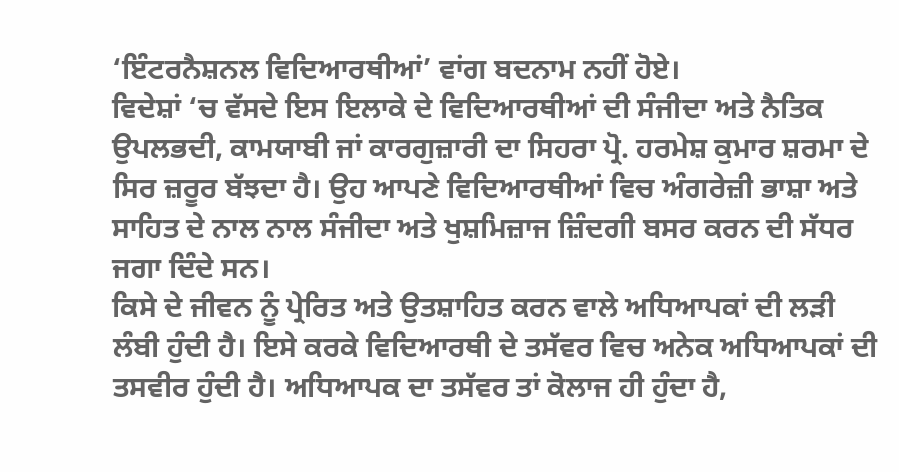‘ਇੰਟਰਨੈਸ਼ਨਲ ਵਿਦਿਆਰਥੀਆਂ’ ਵਾਂਗ ਬਦਨਾਮ ਨਹੀਂ ਹੋਏ।
ਵਿਦੇਸ਼ਾਂ ‘ਚ ਵੱਸਦੇ ਇਸ ਇਲਾਕੇ ਦੇ ਵਿਦਿਆਰਥੀਆਂ ਦੀ ਸੰਜੀਦਾ ਅਤੇ ਨੈਤਿਕ ਉਪਲਭਦੀ, ਕਾਮਯਾਬੀ ਜਾਂ ਕਾਰਗੁਜ਼ਾਰੀ ਦਾ ਸਿਹਰਾ ਪ੍ਰੋ. ਹਰਮੇਸ਼ ਕੁਮਾਰ ਸ਼ਰਮਾ ਦੇ ਸਿਰ ਜ਼ਰੂਰ ਬੱਝਦਾ ਹੈ। ਉਹ ਆਪਣੇ ਵਿਦਿਆਰਥੀਆਂ ਵਿਚ ਅੰਗਰੇਜ਼ੀ ਭਾਸ਼ਾ ਅਤੇ ਸਾਹਿਤ ਦੇ ਨਾਲ ਨਾਲ ਸੰਜੀਦਾ ਅਤੇ ਖੁਸ਼ਮਿਜ਼ਾਜ ਜ਼ਿੰਦਗੀ ਬਸਰ ਕਰਨ ਦੀ ਸੱਧਰ ਜਗਾ ਦਿੰਦੇ ਸਨ।
ਕਿਸੇ ਦੇ ਜੀਵਨ ਨੂੰ ਪ੍ਰੇਰਿਤ ਅਤੇ ਉਤਸ਼ਾਹਿਤ ਕਰਨ ਵਾਲੇ ਅਧਿਆਪਕਾਂ ਦੀ ਲੜੀ ਲੰਬੀ ਹੁੰਦੀ ਹੈ। ਇਸੇ ਕਰਕੇ ਵਿਦਿਆਰਥੀ ਦੇ ਤਸੱਵਰ ਵਿਚ ਅਨੇਕ ਅਧਿਆਪਕਾਂ ਦੀ ਤਸਵੀਰ ਹੁੰਦੀ ਹੈ। ਅਧਿਆਪਕ ਦਾ ਤਸੱਵਰ ਤਾਂ ਕੋਲਾਜ ਹੀ ਹੁੰਦਾ ਹੈ,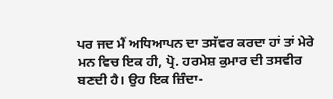ਪਰ ਜਦ ਮੈਂ ਅਧਿਆਪਨ ਦਾ ਤਸੱਵਰ ਕਰਦਾ ਹਾਂ ਤਾਂ ਮੇਰੇ ਮਨ ਵਿਚ ਇਕ ਹੀ, ਪ੍ਰੋ. ਹਰਮੇਸ਼ ਕੁਮਾਰ ਦੀ ਤਸਵੀਰ ਬਣਦੀ ਹੈ। ਉਹ ਇਕ ਜ਼ਿੰਦਾ-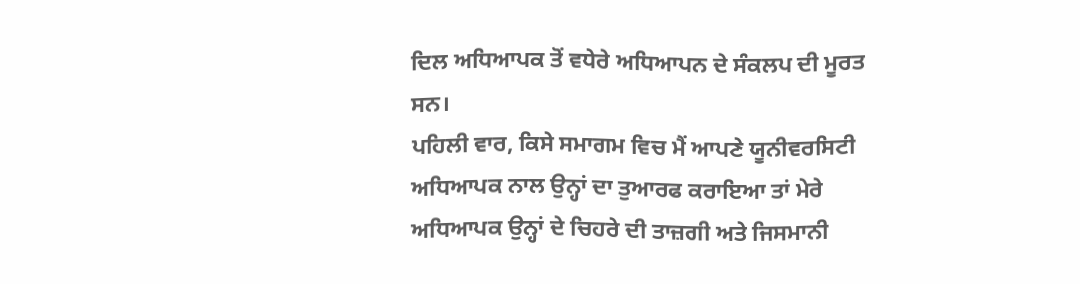ਦਿਲ ਅਧਿਆਪਕ ਤੋਂ ਵਧੇਰੇ ਅਧਿਆਪਨ ਦੇ ਸੰਕਲਪ ਦੀ ਮੂਰਤ ਸਨ।
ਪਹਿਲੀ ਵਾਰ, ਕਿਸੇ ਸਮਾਗਮ ਵਿਚ ਮੈਂ ਆਪਣੇ ਯੂਨੀਵਰਸਿਟੀ ਅਧਿਆਪਕ ਨਾਲ ਉਨ੍ਹਾਂ ਦਾ ਤੁਆਰਫ ਕਰਾਇਆ ਤਾਂ ਮੇਰੇ ਅਧਿਆਪਕ ਉਨ੍ਹਾਂ ਦੇ ਚਿਹਰੇ ਦੀ ਤਾਜ਼ਗੀ ਅਤੇ ਜਿਸਮਾਨੀ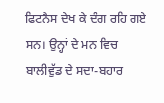ਫਿਟਨੈਸ ਦੇਖ ਕੇ ਦੰਗ ਰਹਿ ਗਏ ਸਨ। ਉਨ੍ਹਾਂ ਦੇ ਮਨ ਵਿਚ ਬਾਲੀਵੁੱਡ ਦੇ ਸਦਾ-ਬਹਾਰ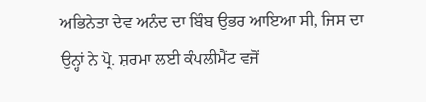ਅਭਿਨੇਤਾ ਦੇਵ ਅਨੰਦ ਦਾ ਬਿੰਬ ਉਭਰ ਆਇਆ ਸੀ, ਜਿਸ ਦਾ ਉਨ੍ਹਾਂ ਨੇ ਪ੍ਰੋ. ਸ਼ਰਮਾ ਲਈ ਕੰਪਲੀਮੈਂਟ ਵਜੋਂ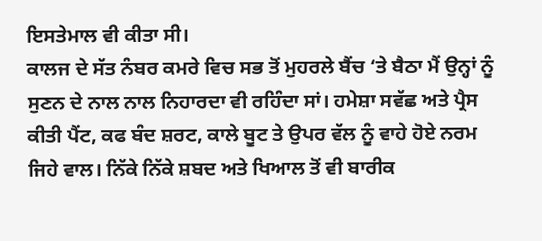ਇਸਤੇਮਾਲ ਵੀ ਕੀਤਾ ਸੀ।
ਕਾਲਜ ਦੇ ਸੱਤ ਨੰਬਰ ਕਮਰੇ ਵਿਚ ਸਭ ਤੋਂ ਮੁਹਰਲੇ ਬੈਂਚ ‘ਤੇ ਬੈਠਾ ਮੈਂ ਉਨ੍ਹਾਂ ਨੂੰ ਸੁਣਨ ਦੇ ਨਾਲ ਨਾਲ ਨਿਹਾਰਦਾ ਵੀ ਰਹਿੰਦਾ ਸਾਂ। ਹਮੇਸ਼ਾ ਸਵੱਛ ਅਤੇ ਪ੍ਰੈਸ ਕੀਤੀ ਪੈਂਟ, ਕਫ ਬੰਦ ਸ਼ਰਟ, ਕਾਲੇ ਬੂਟ ਤੇ ਉਪਰ ਵੱਲ ਨੂੰ ਵਾਹੇ ਹੋਏ ਨਰਮ ਜਿਹੇ ਵਾਲ। ਨਿੱਕੇ ਨਿੱਕੇ ਸ਼ਬਦ ਅਤੇ ਖਿਆਲ ਤੋਂ ਵੀ ਬਾਰੀਕ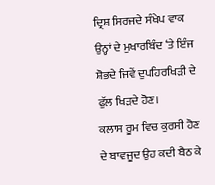ਦ੍ਰਿਸ਼ ਸਿਰਜਦੇ ਸੰਖੇਪ ਵਾਕ ਉਨ੍ਹਾਂ ਦੇ ਮੁਖਾਰਬਿੰਦ ‘ਤੇ ਇੰਜ ਸ਼ੋਭਦੇ ਜਿਵੇਂ ਦੁਪਹਿਰਖਿੜੀ ਦੇ ਫੁੱਲ ਖਿੜਦੇ ਹੋਣ।
ਕਲਾਸ ਰੂਮ ਵਿਚ ਕੁਰਸੀ ਹੋਣ ਦੇ ਬਾਵਜੂਦ ਉਹ ਕਦੀ ਬੈਠ ਕੇ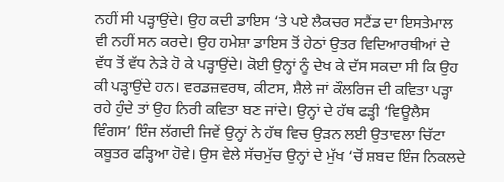ਨਹੀਂ ਸੀ ਪੜ੍ਹਾਉਂਦੇ। ਉਹ ਕਦੀ ਡਾਇਸ ‘ਤੇ ਪਏ ਲੈਕਚਰ ਸਟੈਂਡ ਦਾ ਇਸਤੇਮਾਲ ਵੀ ਨਹੀਂ ਸਨ ਕਰਦੇ। ਉਹ ਹਮੇਸ਼ਾ ਡਾਇਸ ਤੋਂ ਹੇਠਾਂ ਉਤਰ ਵਿਦਿਆਰਥੀਆਂ ਦੇ ਵੱਧ ਤੋਂ ਵੱਧ ਨੇੜੇ ਹੋ ਕੇ ਪੜ੍ਹਾਉਂਦੇ। ਕੋਈ ਉਨ੍ਹਾਂ ਨੂੰ ਦੇਖ ਕੇ ਦੱਸ ਸਕਦਾ ਸੀ ਕਿ ਉਹ ਕੀ ਪੜ੍ਹਾਉਂਦੇ ਹਨ। ਵਰਡਜ਼ਵਰਥ, ਕੀਟਸ, ਸ਼ੈਲੇ ਜਾਂ ਕੌਲਰਿਜ ਦੀ ਕਵਿਤਾ ਪੜ੍ਹਾ ਰਹੇ ਹੁੰਦੇ ਤਾਂ ਉਹ ਨਿਰੀ ਕਵਿਤਾ ਬਣ ਜਾਂਦੇ। ਉਨ੍ਹਾਂ ਦੇ ਹੱਥ ਫੜ੍ਹੀ ‘ਵਿਊਲੈਸ ਵਿੰਗਸ’ ਇੰਜ ਲੱਗਦੀ ਜਿਵੇਂ ਉਨ੍ਹਾਂ ਨੇ ਹੱਥ ਵਿਚ ਉੜਨ ਲਈ ਉਤਾਵਲਾ ਚਿੱਟਾ ਕਬੂਤਰ ਫੜ੍ਹਿਆ ਹੋਵੇ। ਉਸ ਵੇਲੇ ਸੱਚਮੁੱਚ ਉਨ੍ਹਾਂ ਦੇ ਮੁੱਖ ‘ਚੋਂ ਸ਼ਬਦ ਇੰਜ ਨਿਕਲਦੇ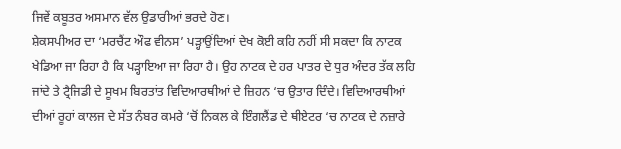ਜਿਵੇਂ ਕਬੂਤਰ ਅਸਮਾਨ ਵੱਲ ਉਡਾਰੀਆਂ ਭਰਦੇ ਹੋਣ।
ਸ਼ੇਕਸਪੀਅਰ ਦਾ ‘ਮਰਚੈਂਟ ਔਫ ਵੀਨਸ’ ਪੜ੍ਹਾਉਂਦਿਆਂ ਦੇਖ ਕੋਈ ਕਹਿ ਨਹੀਂ ਸੀ ਸਕਦਾ ਕਿ ਨਾਟਕ ਖੇਡਿਆ ਜਾ ਰਿਹਾ ਹੈ ਕਿ ਪੜ੍ਹਾਇਆ ਜਾ ਰਿਹਾ ਹੈ। ਉਹ ਨਾਟਕ ਦੇ ਹਰ ਪਾਤਰ ਦੇ ਧੁਰ ਅੰਦਰ ਤੱਕ ਲਹਿ ਜਾਂਦੇ ਤੇ ਟ੍ਰੈਜਿਡੀ ਦੇ ਸੂਖਮ ਬਿਰਤਾਂਤ ਵਿਦਿਆਰਥੀਆਂ ਦੇ ਜ਼ਿਹਨ ‘ਚ ਉਤਾਰ ਦਿੰਦੇ। ਵਿਦਿਆਰਥੀਆਂ ਦੀਆਂ ਰੂਹਾਂ ਕਾਲਜ ਦੇ ਸੱਤ ਨੰਬਰ ਕਮਰੇ ‘ਚੋਂ ਨਿਕਲ ਕੇ ਇੰਗਲੈਂਡ ਦੇ ਥੀਏਟਰ ‘ਚ ਨਾਟਕ ਦੇ ਨਜ਼ਾਰੇ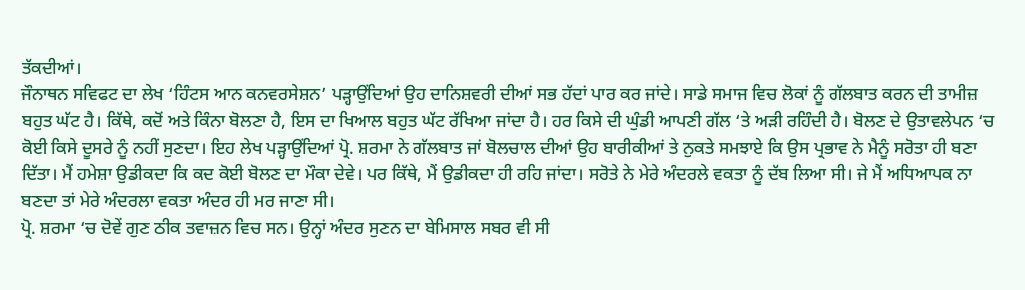ਤੱਕਦੀਆਂ।
ਜੌਨਾਥਨ ਸਵਿਫਟ ਦਾ ਲੇਖ ‘ਹਿੰਟਸ ਆਨ ਕਨਵਰਸੇਸ਼ਨ’ ਪੜ੍ਹਾਉਂਦਿਆਂ ਉਹ ਦਾਨਿਸ਼ਵਰੀ ਦੀਆਂ ਸਭ ਹੱਦਾਂ ਪਾਰ ਕਰ ਜਾਂਦੇ। ਸਾਡੇ ਸਮਾਜ ਵਿਚ ਲੋਕਾਂ ਨੂੰ ਗੱਲਬਾਤ ਕਰਨ ਦੀ ਤਾਮੀਜ਼ ਬਹੁਤ ਘੱਟ ਹੈ। ਕਿੱਥੇ, ਕਦੋਂ ਅਤੇ ਕਿੰਨਾ ਬੋਲਣਾ ਹੈ, ਇਸ ਦਾ ਖਿਆਲ ਬਹੁਤ ਘੱਟ ਰੱਖਿਆ ਜਾਂਦਾ ਹੈ। ਹਰ ਕਿਸੇ ਦੀ ਘੁੰਡੀ ਆਪਣੀ ਗੱਲ ‘ਤੇ ਅੜੀ ਰਹਿੰਦੀ ਹੈ। ਬੋਲਣ ਦੇ ਉਤਾਵਲੇਪਨ ‘ਚ ਕੋਈ ਕਿਸੇ ਦੂਸਰੇ ਨੂੰ ਨਹੀਂ ਸੁਣਦਾ। ਇਹ ਲੇਖ ਪੜ੍ਹਾਉਂਦਿਆਂ ਪ੍ਰੋ. ਸ਼ਰਮਾ ਨੇ ਗੱਲਬਾਤ ਜਾਂ ਬੋਲਚਾਲ ਦੀਆਂ ਉਹ ਬਾਰੀਕੀਆਂ ਤੇ ਨੁਕਤੇ ਸਮਝਾਏ ਕਿ ਉਸ ਪ੍ਰਭਾਵ ਨੇ ਮੈਨੂੰ ਸਰੋਤਾ ਹੀ ਬਣਾ ਦਿੱਤਾ। ਮੈਂ ਹਮੇਸ਼ਾ ਉਡੀਕਦਾ ਕਿ ਕਦ ਕੋਈ ਬੋਲਣ ਦਾ ਮੌਕਾ ਦੇਵੇ। ਪਰ ਕਿੱਥੇ, ਮੈਂ ਉਡੀਕਦਾ ਹੀ ਰਹਿ ਜਾਂਦਾ। ਸਰੋਤੇ ਨੇ ਮੇਰੇ ਅੰਦਰਲੇ ਵਕਤਾ ਨੂੰ ਦੱਬ ਲਿਆ ਸੀ। ਜੇ ਮੈਂ ਅਧਿਆਪਕ ਨਾ ਬਣਦਾ ਤਾਂ ਮੇਰੇ ਅੰਦਰਲਾ ਵਕਤਾ ਅੰਦਰ ਹੀ ਮਰ ਜਾਣਾ ਸੀ।
ਪ੍ਰੋ. ਸ਼ਰਮਾ ‘ਚ ਦੋਵੇਂ ਗੁਣ ਠੀਕ ਤਵਾਜ਼ਨ ਵਿਚ ਸਨ। ਉਨ੍ਹਾਂ ਅੰਦਰ ਸੁਣਨ ਦਾ ਬੇਮਿਸਾਲ ਸਬਰ ਵੀ ਸੀ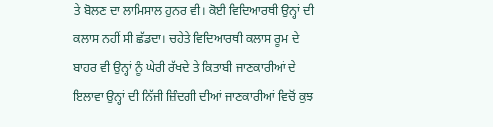ਤੇ ਬੋਲਣ ਦਾ ਲਾਮਿਸਾਲ ਹੁਨਰ ਵੀ। ਕੋਈ ਵਿਦਿਆਰਥੀ ਉਨ੍ਹਾਂ ਦੀ ਕਲਾਸ ਨਹੀਂ ਸੀ ਛੱਡਦਾ। ਚਹੇਤੇ ਵਿਦਿਆਰਥੀ ਕਲਾਸ ਰੂਮ ਦੇ ਬਾਹਰ ਵੀ ਉਨ੍ਹਾਂ ਨੂੰ ਘੇਰੀ ਰੱਖਦੇ ਤੇ ਕਿਤਾਬੀ ਜਾਣਕਾਰੀਆਂ ਦੇ ਇਲਾਵਾ ਉਨ੍ਹਾਂ ਦੀ ਨਿੱਜੀ ਜ਼ਿੰਦਗੀ ਦੀਆਂ ਜਾਣਕਾਰੀਆਂ ਵਿਚੋਂ ਕੁਝ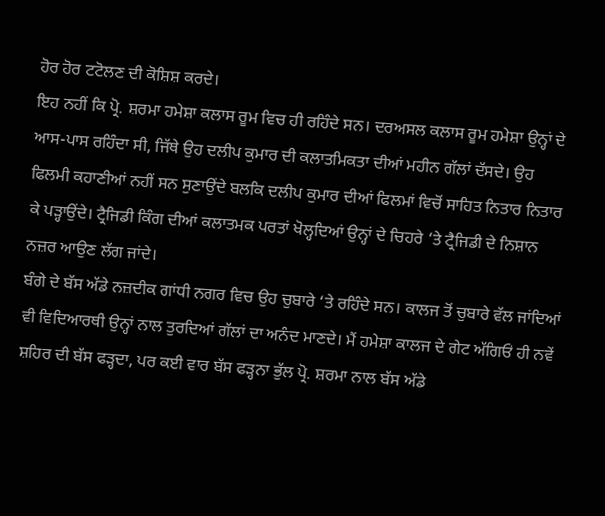ਹੋਰ ਹੋਰ ਟਟੋਲਣ ਦੀ ਕੋਸ਼ਿਸ਼ ਕਰਦੇ।
ਇਹ ਨਹੀਂ ਕਿ ਪ੍ਰੋ. ਸ਼ਰਮਾ ਹਮੇਸ਼ਾ ਕਲਾਸ ਰੂਮ ਵਿਚ ਹੀ ਰਹਿੰਦੇ ਸਨ। ਦਰਅਸਲ ਕਲਾਸ ਰੂਮ ਹਮੇਸ਼ਾ ਉਨ੍ਹਾਂ ਦੇ ਆਸ-ਪਾਸ ਰਹਿੰਦਾ ਸੀ, ਜਿੱਥੇ ਉਹ ਦਲੀਪ ਕੁਮਾਰ ਦੀ ਕਲਾਤਮਿਕਤਾ ਦੀਆਂ ਮਹੀਨ ਗੱਲਾਂ ਦੱਸਦੇ। ਉਹ ਫਿਲਮੀ ਕਹਾਣੀਆਂ ਨਹੀਂ ਸਨ ਸੁਣਾਉਂਦੇ ਬਲਕਿ ਦਲੀਪ ਕੁਮਾਰ ਦੀਆਂ ਫਿਲਮਾਂ ਵਿਚੋਂ ਸਾਹਿਤ ਨਿਤਾਰ ਨਿਤਾਰ ਕੇ ਪੜ੍ਹਾਉਂਦੇ। ਟ੍ਰੈਜਿਡੀ ਕਿੰਗ ਦੀਆਂ ਕਲਾਤਮਕ ਪਰਤਾਂ ਖੋਲ੍ਹਦਿਆਂ ਉਨ੍ਹਾਂ ਦੇ ਚਿਹਰੇ ‘ਤੇ ਟ੍ਰੈਜਿਡੀ ਦੇ ਨਿਸ਼ਾਨ ਨਜ਼ਰ ਆਉਣ ਲੱਗ ਜਾਂਦੇ।
ਬੰਗੇ ਦੇ ਬੱਸ ਅੱਡੇ ਨਜ਼ਦੀਕ ਗਾਂਧੀ ਨਗਰ ਵਿਚ ਉਹ ਚੁਬਾਰੇ ‘ਤੇ ਰਹਿੰਦੇ ਸਨ। ਕਾਲਜ ਤੋਂ ਚੁਬਾਰੇ ਵੱਲ ਜਾਂਦਿਆਂ ਵੀ ਵਿਦਿਆਰਥੀ ਉਨ੍ਹਾਂ ਨਾਲ ਤੁਰਦਿਆਂ ਗੱਲਾਂ ਦਾ ਅਨੰਦ ਮਾਣਦੇ। ਮੈਂ ਹਮੇਸ਼ਾ ਕਾਲਜ ਦੇ ਗੇਟ ਅੱਗਿਓਂ ਹੀ ਨਵੇਂ ਸ਼ਹਿਰ ਦੀ ਬੱਸ ਫੜ੍ਹਦਾ, ਪਰ ਕਈ ਵਾਰ ਬੱਸ ਫੜ੍ਹਨਾ ਭੁੱਲ ਪ੍ਰੋ. ਸ਼ਰਮਾ ਨਾਲ ਬੱਸ ਅੱਡੇ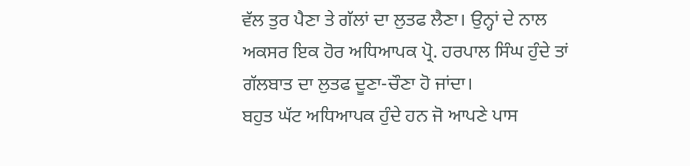ਵੱਲ ਤੁਰ ਪੈਣਾ ਤੇ ਗੱਲਾਂ ਦਾ ਲੁਤਫ ਲੈਣਾ। ਉਨ੍ਹਾਂ ਦੇ ਨਾਲ ਅਕਸਰ ਇਕ ਹੋਰ ਅਧਿਆਪਕ ਪ੍ਰੋ. ਹਰਪਾਲ ਸਿੰਘ ਹੁੰਦੇ ਤਾਂ ਗੱਲਬਾਤ ਦਾ ਲੁਤਫ ਦੂਣਾ-ਚੌਣਾ ਹੋ ਜਾਂਦਾ।
ਬਹੁਤ ਘੱਟ ਅਧਿਆਪਕ ਹੁੰਦੇ ਹਨ ਜੋ ਆਪਣੇ ਪਾਸ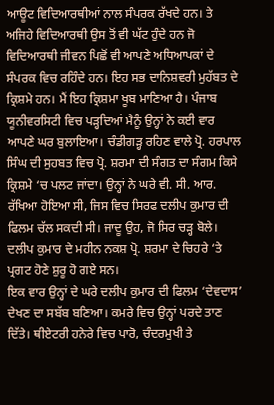ਆਊਟ ਵਿਦਿਆਰਥੀਆਂ ਨਾਲ ਸੰਪਰਕ ਰੱਖਦੇ ਹਨ। ਤੇ ਅਜਿਹੇ ਵਿਦਿਆਰਥੀ ਉਸ ਤੋਂ ਵੀ ਘੱਟ ਹੁੰਦੇ ਹਨ ਜੋ ਵਿਦਿਆਰਥੀ ਜੀਵਨ ਪਿਛੋਂ ਵੀ ਆਪਣੇ ਅਧਿਆਪਕਾਂ ਦੇ ਸੰਪਰਕ ਵਿਚ ਰਹਿੰਦੇ ਹਨ। ਇਹ ਸਭ ਦਾਨਿਸ਼ਵਰੀ ਮੁਹੱਬਤ ਦੇ ਕ੍ਰਿਸ਼ਮੇ ਹਨ। ਮੈਂ ਇਹ ਕ੍ਰਿਸ਼ਮਾ ਖੂਬ ਮਾਣਿਆ ਹੈ। ਪੰਜਾਬ ਯੂਨੀਵਰਸਿਟੀ ਵਿਚ ਪੜ੍ਹਦਿਆਂ ਮੈਨੂੰ ਉਨ੍ਹਾਂ ਨੇ ਕਈ ਵਾਰ ਆਪਣੇ ਘਰ ਬੁਲਾਇਆ। ਚੰਡੀਗੜ੍ਹ ਰਹਿਣ ਵਾਲੇ ਪ੍ਰੋ. ਹਰਪਾਲ ਸਿੰਘ ਦੀ ਸੁਹਬਤ ਵਿਚ ਪ੍ਰੋ. ਸ਼ਰਮਾ ਦੀ ਸੰਗਤ ਦਾ ਸੰਗਮ ਕਿਸੇ ਕ੍ਰਿਸ਼ਮੇ ‘ਚ ਪਲਟ ਜਾਂਦਾ। ਉਨ੍ਹਾਂ ਨੇ ਘਰੇ ਵੀ. ਸੀ. ਆਰ. ਰੱਖਿਆ ਹੋਇਆ ਸੀ, ਜਿਸ ਵਿਚ ਸਿਰਫ ਦਲੀਪ ਕੁਮਾਰ ਦੀ ਫਿਲਮ ਚੱਲ ਸਕਦੀ ਸੀ। ਜਾਦੂ ਉਹ, ਜੋ ਸਿਰ ਚੜ੍ਹ ਬੋਲੇ। ਦਲੀਪ ਕੁਮਾਰ ਦੇ ਮਹੀਨ ਨਕਸ਼ ਪ੍ਰੋ. ਸ਼ਰਮਾ ਦੇ ਚਿਹਰੇ ‘ਤੇ ਪ੍ਰਗਟ ਹੋਣੇ ਸ਼ੁਰੂ ਹੋ ਗਏ ਸਨ।
ਇਕ ਵਾਰ ਉਨ੍ਹਾਂ ਦੇ ਘਰੇ ਦਲੀਪ ਕੁਮਾਰ ਦੀ ਫਿਲਮ ‘ਦੇਵਦਾਸ’ ਦੇਖਣ ਦਾ ਸਬੱਬ ਬਣਿਆ। ਕਮਰੇ ਵਿਚ ਉਨ੍ਹਾਂ ਪਰਦੇ ਤਾਣ ਦਿੱਤੇ। ਥੀਏਟਰੀ ਹਨੇਰੇ ਵਿਚ ਪਾਰੋ, ਚੰਦਰਮੁਖੀ ਤੇ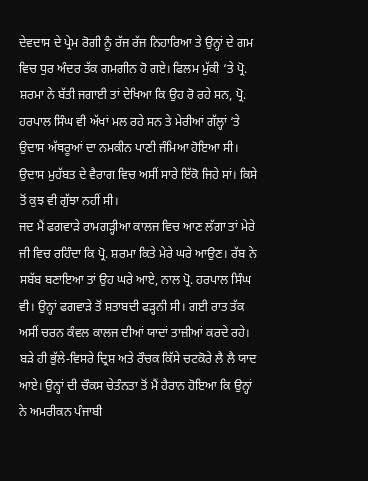ਦੇਵਦਾਸ ਦੇ ਪ੍ਰੇਮ ਰੋਗੀ ਨੂੰ ਰੱਜ ਰੱਜ ਨਿਹਾਰਿਆ ਤੇ ਉਨ੍ਹਾਂ ਦੇ ਗਮ ਵਿਚ ਧੁਰ ਅੰਦਰ ਤੱਕ ਗਮਗੀਨ ਹੋ ਗਏ। ਫਿਲਮ ਮੁੱਕੀ ‘ਤੇ ਪ੍ਰੋ. ਸ਼ਰਮਾ ਨੇ ਬੱਤੀ ਜਗਾਈ ਤਾਂ ਦੇਖਿਆ ਕਿ ਉਹ ਰੋ ਰਹੇ ਸਨ, ਪ੍ਰੋ. ਹਰਪਾਲ ਸਿੰਘ ਵੀ ਅੱਖਾਂ ਮਲ ਰਹੇ ਸਨ ਤੇ ਮੇਰੀਆਂ ਗੱਲ੍ਹਾਂ ‘ਤੇ ਉਦਾਸ ਅੱਥਰੂਆਂ ਦਾ ਨਮਕੀਨ ਪਾਣੀ ਜੰਮਿਆ ਹੋਇਆ ਸੀ। ਉਦਾਸ ਮੁਹੱਬਤ ਦੇ ਵੈਰਾਗ ਵਿਚ ਅਸੀਂ ਸਾਰੇ ਇੱਕੋ ਜਿਹੇ ਸਾਂ। ਕਿਸੇ ਤੋਂ ਕੁਝ ਵੀ ਗੁੱਝਾ ਨਹੀਂ ਸੀ।
ਜਦ ਮੈਂ ਫਗਵਾੜੇ ਰਾਮਗੜ੍ਹੀਆ ਕਾਲਜ ਵਿਚ ਆਣ ਲੱਗਾ ਤਾਂ ਮੇਰੇ ਜੀ ਵਿਚ ਰਹਿੰਦਾ ਕਿ ਪ੍ਰੋ. ਸ਼ਰਮਾ ਕਿਤੇ ਮੇਰੇ ਘਰੇ ਆਉਣ। ਰੱਬ ਨੇ ਸਬੱਬ ਬਣਾਇਆ ਤਾਂ ਉਹ ਘਰੇ ਆਏ, ਨਾਲ ਪ੍ਰੋ. ਹਰਪਾਲ ਸਿੰਘ ਵੀ। ਉਨ੍ਹਾਂ ਫਗਵਾੜੇ ਤੋਂ ਸ਼ਤਾਬਦੀ ਫੜ੍ਹਨੀ ਸੀ। ਗਈ ਰਾਤ ਤੱਕ ਅਸੀਂ ਚਰਨ ਕੰਵਲ ਕਾਲਜ ਦੀਆਂ ਯਾਦਾਂ ਤਾਜ਼ੀਆਂ ਕਰਦੇ ਰਹੇ। ਬੜੇ ਹੀ ਭੁੱਲੇ-ਵਿਸਰੇ ਦ੍ਰਿਸ਼ ਅਤੇ ਰੌਚਕ ਕਿੱਸੇ ਚਟਕੋਰੇ ਲੈ ਲੈ ਯਾਦ ਆਏ। ਉਨ੍ਹਾਂ ਦੀ ਚੌਕਸ ਚੇਤੰਨਤਾ ਤੋਂ ਮੈਂ ਹੈਰਾਨ ਹੋਇਆ ਕਿ ਉਨ੍ਹਾਂ ਨੇ ਅਮਰੀਕਨ ਪੰਜਾਬੀ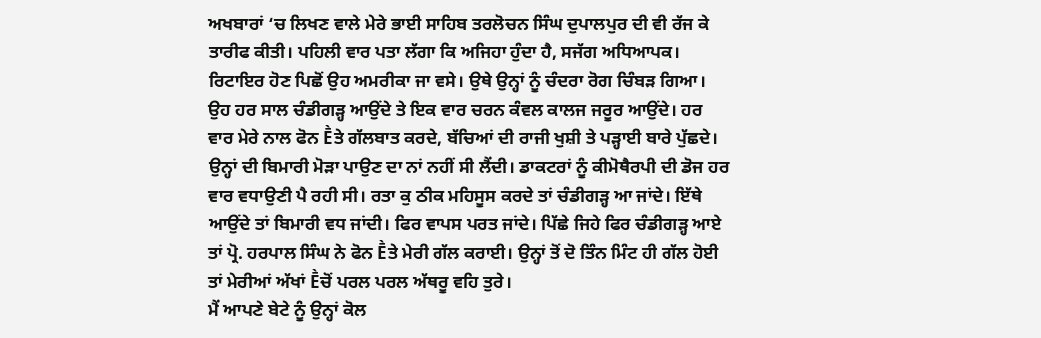ਅਖਬਾਰਾਂ ‘ਚ ਲਿਖਣ ਵਾਲੇ ਮੇਰੇ ਭਾਈ ਸਾਹਿਬ ਤਰਲੋਚਨ ਸਿੰਘ ਦੁਪਾਲਪੁਰ ਦੀ ਵੀ ਰੱਜ ਕੇ ਤਾਰੀਫ ਕੀਤੀ। ਪਹਿਲੀ ਵਾਰ ਪਤਾ ਲੱਗਾ ਕਿ ਅਜਿਹਾ ਹੁੰਦਾ ਹੈ, ਸਜੱਗ ਅਧਿਆਪਕ।
ਰਿਟਾਇਰ ਹੋਣ ਪਿਛੋਂ ਉਹ ਅਮਰੀਕਾ ਜਾ ਵਸੇ। ਉਥੇ ਉਨ੍ਹਾਂ ਨੂੰ ਚੰਦਰਾ ਰੋਗ ਚਿੰਬੜ ਗਿਆ। ਉਹ ਹਰ ਸਾਲ ਚੰਡੀਗੜ੍ਹ ਆਉਂਦੇ ਤੇ ਇਕ ਵਾਰ ਚਰਨ ਕੰਵਲ ਕਾਲਜ ਜਰੂਰ ਆਉਂਦੇ। ਹਰ ਵਾਰ ਮੇਰੇ ਨਾਲ ਫੋਨ Ḕਤੇ ਗੱਲਬਾਤ ਕਰਦੇ, ਬੱਚਿਆਂ ਦੀ ਰਾਜੀ ਖੁਸ਼ੀ ਤੇ ਪੜ੍ਹਾਈ ਬਾਰੇ ਪੁੱਛਦੇ।
ਉਨ੍ਹਾਂ ਦੀ ਬਿਮਾਰੀ ਮੋੜਾ ਪਾਉਣ ਦਾ ਨਾਂ ਨਹੀਂ ਸੀ ਲੈਂਦੀ। ਡਾਕਟਰਾਂ ਨੂੰ ਕੀਮੋਥੈਰਪੀ ਦੀ ਡੋਜ ਹਰ ਵਾਰ ਵਧਾਉਣੀ ਪੈ ਰਹੀ ਸੀ। ਰਤਾ ਕੁ ਠੀਕ ਮਹਿਸੂਸ ਕਰਦੇ ਤਾਂ ਚੰਡੀਗੜ੍ਹ ਆ ਜਾਂਦੇ। ਇੱਥੇ ਆਉਂਦੇ ਤਾਂ ਬਿਮਾਰੀ ਵਧ ਜਾਂਦੀ। ਫਿਰ ਵਾਪਸ ਪਰਤ ਜਾਂਦੇ। ਪਿੱਛੇ ਜਿਹੇ ਫਿਰ ਚੰਡੀਗੜ੍ਹ ਆਏ ਤਾਂ ਪ੍ਰੋ. ਹਰਪਾਲ ਸਿੰਘ ਨੇ ਫੋਨ Ḕਤੇ ਮੇਰੀ ਗੱਲ ਕਰਾਈ। ਉਨ੍ਹਾਂ ਤੋਂ ਦੋ ਤਿੰਨ ਮਿੰਟ ਹੀ ਗੱਲ ਹੋਈ ਤਾਂ ਮੇਰੀਆਂ ਅੱਖਾਂ Ḕਚੋਂ ਪਰਲ ਪਰਲ ਅੱਥਰੂ ਵਹਿ ਤੁਰੇ।
ਮੈਂ ਆਪਣੇ ਬੇਟੇ ਨੂੰ ਉਨ੍ਹਾਂ ਕੋਲ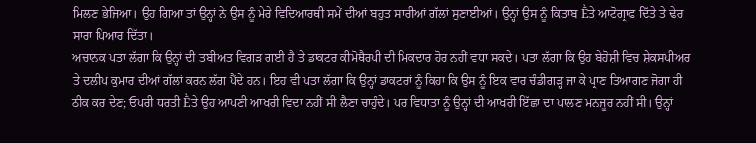ਮਿਲਣ ਭੇਜਿਆ। ਉਹ ਗਿਆ ਤਾਂ ਉਨ੍ਹਾਂ ਨੇ ਉਸ ਨੂੰ ਮੇਰੇ ਵਿਦਿਆਰਥੀ ਸਮੇਂ ਦੀਆਂ ਬਹੁਤ ਸਾਰੀਆਂ ਗੱਲਾਂ ਸੁਣਾਈਆਂ। ਉਨ੍ਹਾਂ ਉਸ ਨੂੰ ਕਿਤਾਬ Ḕਤੇ ਆਟੋਗ੍ਰਾਫ ਦਿੱਤੇ ਤੇ ਢੇਰ ਸਾਰਾ ਪਿਆਰ ਦਿੱਤਾ।
ਅਚਾਨਕ ਪਤਾ ਲੱਗਾ ਕਿ ਉਨ੍ਹਾਂ ਦੀ ਤਬੀਅਤ ਵਿਗੜ ਗਈ ਹੈ ਤੇ ਡਾਕਟਰ ਕੀਮੋਥੈਰਪੀ ਦੀ ਮਿਕਦਾਰ ਹੋਰ ਨਹੀਂ ਵਧਾ ਸਕਦੇ। ਪਤਾ ਲੱਗਾ ਕਿ ਉਹ ਬੇਹੋਸ਼ੀ ਵਿਚ ਸ਼ੇਕਸਪੀਅਰ ਤੇ ਦਲੀਪ ਕੁਮਾਰ ਦੀਆਂ ਗੱਲਾਂ ਕਰਨ ਲੱਗ ਪੈਂਦੇ ਹਨ। ਇਹ ਵੀ ਪਤਾ ਲੱਗਾ ਕਿ ਉਨ੍ਹਾਂ ਡਾਕਟਰਾਂ ਨੂੰ ਕਿਹਾ ਕਿ ਉਸ ਨੂੰ ਇਕ ਵਾਰ ਚੰਡੀਗੜ੍ਹ ਜਾ ਕੇ ਪ੍ਰਾਣ ਤਿਆਗਣ ਜੋਗਾ ਹੀ ਠੀਕ ਕਰ ਦੇਣ; ਓਪਰੀ ਧਰਤੀ Ḕਤੇ ਉਹ ਆਪਣੀ ਆਖਰੀ ਵਿਦਾ ਨਹੀਂ ਸੀ ਲੈਣਾ ਚਾਹੁੰਦੇ। ਪਰ ਵਿਧਾਤਾ ਨੂੰ ਉਨ੍ਹਾਂ ਦੀ ਆਖਰੀ ਇੱਛਾ ਦਾ ਪਾਲਣ ਮਨਜੂਰ ਨਹੀਂ ਸੀ। ਉਨ੍ਹਾਂ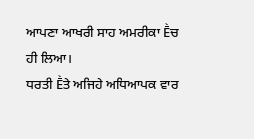ਆਪਣਾ ਆਖਰੀ ਸਾਹ ਅਮਰੀਕਾ Ḕਚ ਹੀ ਲਿਆ।
ਧਰਤੀ Ḕਤੇ ਅਜਿਹੇ ਅਧਿਆਪਕ ਵਾਰ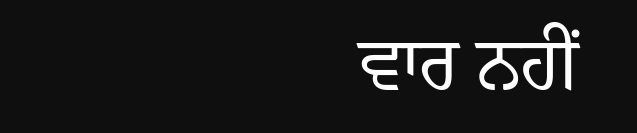ਵਾਰ ਨਹੀਂ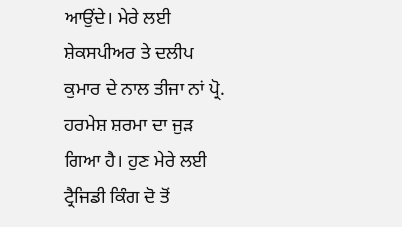ਆਉਂਦੇ। ਮੇਰੇ ਲਈ ਸ਼ੇਕਸਪੀਅਰ ਤੇ ਦਲੀਪ ਕੁਮਾਰ ਦੇ ਨਾਲ ਤੀਜਾ ਨਾਂ ਪ੍ਰੋ. ਹਰਮੇਸ਼ ਸ਼ਰਮਾ ਦਾ ਜੁੜ ਗਿਆ ਹੈ। ਹੁਣ ਮੇਰੇ ਲਈ ਟ੍ਰੈਜਿਡੀ ਕਿੰਗ ਦੋ ਤੋਂ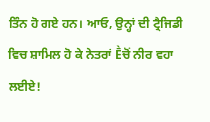ਤਿੰਨ ਹੋ ਗਏ ਹਨ। ਆਓ, ਉਨ੍ਹਾਂ ਦੀ ਟ੍ਰੈਜਿਡੀ ਵਿਚ ਸ਼ਾਮਿਲ ਹੋ ਕੇ ਨੇਤਰਾਂ Ḕਚੋਂ ਨੀਰ ਵਹਾ ਲਈਏ!